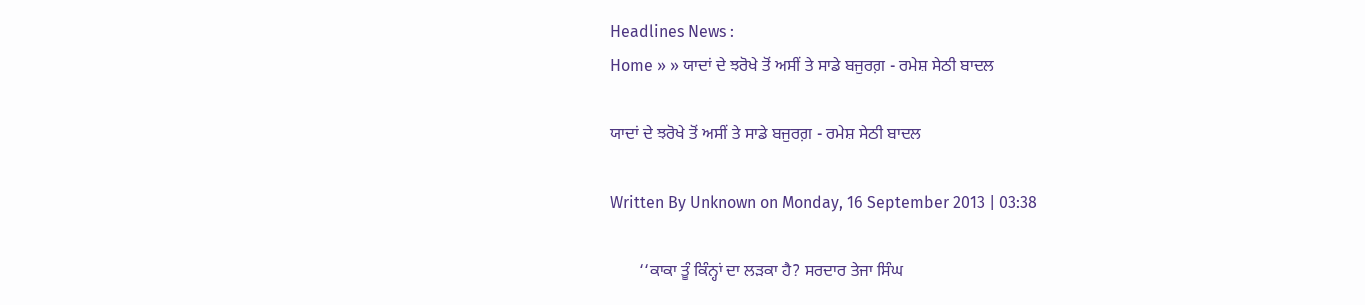Headlines News :
Home » » ਯਾਦਾਂ ਦੇ ਝਰੋਖੇ ਤੋਂ ਅਸੀਂ ਤੇ ਸਾਡੇ ਬਜੁਰਗ਼ - ਰਮੇਸ਼ ਸੇਠੀ ਬਾਦਲ

ਯਾਦਾਂ ਦੇ ਝਰੋਖੇ ਤੋਂ ਅਸੀਂ ਤੇ ਸਾਡੇ ਬਜੁਰਗ਼ - ਰਮੇਸ਼ ਸੇਠੀ ਬਾਦਲ

Written By Unknown on Monday, 16 September 2013 | 03:38

       ‘‘ਕਾਕਾ ਤੂੰ ਕਿੰਨ੍ਹਾਂ ਦਾ ਲੜਕਾ ਹੈ? ਸਰਦਾਰ ਤੇਜਾ ਸਿੰਘ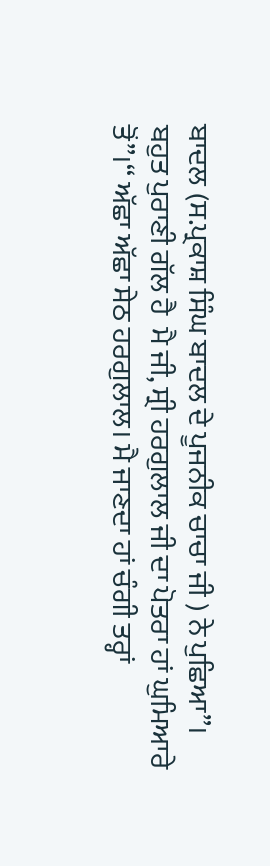ਬਾਦਲ (ਸ.ਪ੍ਰਕਾਸ਼ ਸਿੰਘ ਬਾਦਲ ਦੇ ਪੂਜਨੀਕ ਚਾਚਾ ਜੀ ) ਨੇ ਪੁਛਿਆ”।
ਬਹੁਤ ਪੁਰਾਣੀ ਗੱਲ ਹੈ  ਮੈ ਜੀ, ਸ੍ਰੀ ਹਰਗੁਲਾਲ ਜੀ ਦਾ ਪੋਤਰਾ ਹਾਂ ਘੁਮਿਆਰੇ ਤੋਂ”।‘‘ ਅੱਛਾ ਅੱਛਾ ਸੇਠ ਹਰਗੁਲਾਲ। ਮੈ ਜਾਣਦਾ ਹਾਂ ਚੰਗੀ ਤਰ੍ਹਾਂ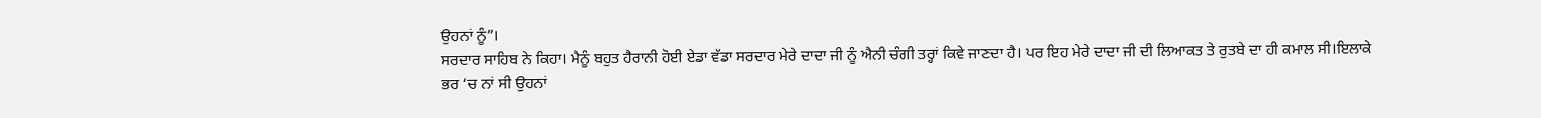ਉਹਨਾਂ ਨੂੰ”।
ਸਰਦਾਰ ਸਾਹਿਬ ਨੇ ਕਿਹਾ। ਮੈਨੂੰ ਬਹੁਤ ਹੈਰਾਨੀ ਹੋਈ ਏਡਾ ਵੱਡਾ ਸਰਦਾਰ ਮੇਰੇ ਦਾਦਾ ਜੀ ਨੂੰ ਐਨੀ ਚੰਗੀ ਤਰ੍ਹਾਂ ਕਿਵੇ ਜਾਣਦਾ ਹੈ। ਪਰ ਇਹ ਮੇਰੇ ਦਾਦਾ ਜੀ ਦੀ ਲਿਆਕਤ ਤੇ ਰੁਤਬੇ ਦਾ ਹੀ ਕਮਾਲ ਸੀ।ਇਲਾਕੇ ਭਰ ‘ਚ ਨਾਂ ਸੀ ਉਹਨਾਂ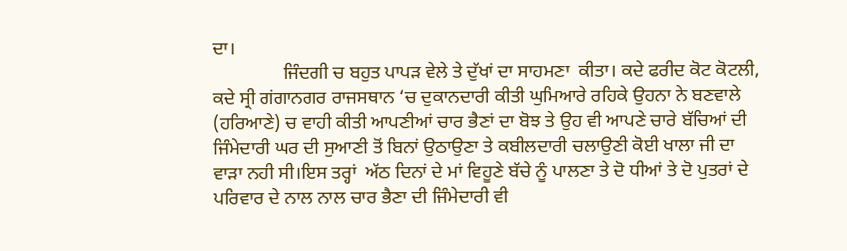ਦਾ।
               ਜਿੰਦਗੀ ਚ ਬਹੁਤ ਪਾਪੜ ਵੇਲੇ ਤੇ ਦੁੱਖਾਂ ਦਾ ਸਾਹਮਣਾ  ਕੀਤਾ। ਕਦੇ ਫਰੀਦ ਕੋਟ ਕੋਟਲੀ, ਕਦੇ ਸ੍ਰੀ ਗਂਗਾਨਗਰ ਰਾਜਸਥਾਨ ‘ਚ ਦੁਕਾਨਦਾਰੀ ਕੀਤੀ ਘੁਮਿਆਰੇ ਰਹਿਕੇ ਉਹਨਾ ਨੇ ਬਣਵਾਲੇ (ਹਰਿਆਣੇ) ਚ ਵਾਹੀ ਕੀਤੀ ਆਪਣੀਆਂ ਚਾਰ ਭੈਣਾਂ ਦਾ ਬੋਝ ਤੇ ਉਹ ਵੀ ਆਪਣੇ ਚਾਰੇ ਬੱਚਿਆਂ ਦੀ ਜਿੰਮੇਦਾਰੀ ਘਰ ਦੀ ਸੁਆਣੀ ਤੋਂ ਬਿਨਾਂ ਉਠਾਉਣਾ ਤੇ ਕਬੀਲਦਾਰੀ ਚਲਾਉਣੀ ਕੋਈ ਖਾਲਾ ਜੀ ਦਾ ਵਾੜਾ ਨਹੀ ਸੀ।ਇਸ ਤਰ੍ਹਾਂ  ਅੱਠ ਦਿਨਾਂ ਦੇ ਮਾਂ ਵਿਹੂਣੇ ਬੱਚੇ ਨੂੰ ਪਾਲਣਾ ਤੇ ਦੋ ਧੀਆਂ ਤੇ ਦੋ ਪੁਤਰਾਂ ਦੇ ਪਰਿਵਾਰ ਦੇ ਨਾਲ ਨਾਲ ਚਾਰ ਭੈਣਾ ਦੀ ਜਿੰਮੇਦਾਰੀ ਵੀ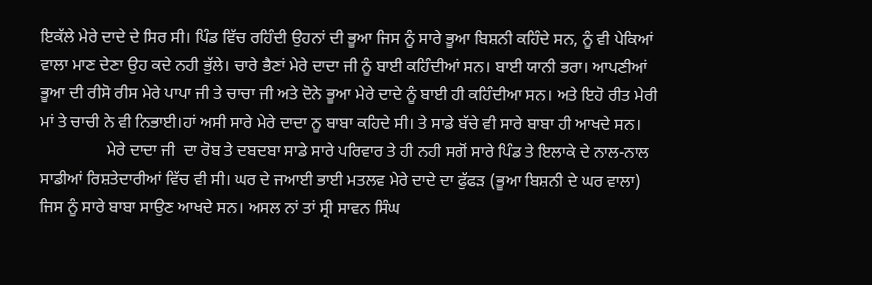ਇਕੱਲੇ ਮੇਰੇ ਦਾਦੇ ਦੇ ਸਿਰ ਸੀ। ਪਿੰਡ ਵਿੱਚ ਰਹਿੰਦੀ ਉਹਨਾਂ ਦੀ ਭੂਆ ਜਿਸ ਨੂੰ ਸਾਰੇ ਭੂਆ ਬਿਸ਼ਨੀ ਕਹਿੰਦੇ ਸਨ, ਨੂੰ ਵੀ ਪੇਕਿਆਂ ਵਾਲਾ ਮਾਣ ਦੇਣਾ ਉਹ ਕਦੇ ਨਹੀ ਭੁੱਲੇ। ਚਾਰੇ ਭੈਣਾਂ ਮੇਰੇ ਦਾਦਾ ਜੀ ਨੂੰ ਬਾਈ ਕਹਿੰਦੀਆਂ ਸਨ। ਬਾਈ ਯਾਨੀ ਭਰਾ। ਆਪਣੀਆਂ ਭੂਆ ਦੀ ਰੀਸੋ ਰੀਸ ਮੇਰੇ ਪਾਪਾ ਜੀ ਤੇ ਚਾਚਾ ਜੀ ਅਤੇ ਦੋਨੇ ਭੂਆ ਮੇਰੇ ਦਾਦੇ ਨੂੰ ਬਾਈ ਹੀ ਕਹਿੰਦੀਆ ਸਨ। ਅਤੇ ਇਹੋ ਰੀਤ ਮੇਰੀ ਮਾਂ ਤੇ ਚਾਚੀ ਨੇ ਵੀ ਨਿਭਾਈ।ਹਾਂ ਅਸੀ ਸਾਰੇ ਮੇਰੇ ਦਾਦਾ ਨੂ ਬਾਬਾ ਕਹਿਦੇ ਸੀ। ਤੇ ਸਾਡੇ ਬੱਚੇ ਵੀ ਸਾਰੇ ਬਾਬਾ ਹੀ ਆਖਦੇ ਸਨ।
                ਮੇਰੇ ਦਾਦਾ ਜੀ  ਦਾ ਰੋਬ ਤੇ ਦਬਦਬਾ ਸਾਡੇ ਸਾਰੇ ਪਰਿਵਾਰ ਤੇ ਹੀ ਨਹੀ ਸਗੋਂ ਸਾਰੇ ਪਿੰਡ ਤੇ ਇਲਾਕੇ ਦੇ ਨਾਲ-ਨਾਲ ਸਾਡੀਆਂ ਰਿਸ਼ਤੇਦਾਰੀਆਂ ਵਿੱਚ ਵੀ ਸੀ। ਘਰ ਦੇ ਜਆਈ ਭਾਈ ਮਤਲਵ ਮੇਰੇ ਦਾਦੇ ਦਾ ਫੁੱਫੜ (ਭੂਆ ਬਿਸ਼ਨੀ ਦੇ ਘਰ ਵਾਲਾ) ਜਿਸ ਨੂੰ ਸਾਰੇ ਬਾਬਾ ਸਾਉਣ ਆਖਦੇ ਸਨ। ਅਸਲ ਨਾਂ ਤਾਂ ਸ੍ਰੀ ਸਾਵਨ ਸਿੰਘ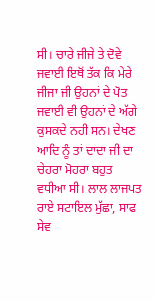ਸੀ। ਚਾਰੇ ਜੀਜੇ ਤੇ ਦੋਵੇ ਜਵਾਈ ਇਥੋਂ ਤੱਕ ਕਿ ਮੇਰੇ ਜੀਜਾ ਜੀ ਉਹਨਾਂ ਦੇ ਪੋਤ ਜਵਾਈ ਵੀ ਉਹਨਾਂ ਦੇ ਅੱਗੇ ਕੁਸਕਦੇ ਨਹੀ ਸਨ। ਦੇਖਣ ਆਦਿ ਨੂੰ ਤਾਂ ਦਾਦਾ ਜੀ ਦਾ ਚੇਹਰਾ ਮੋਹਰਾ ਬਹੁਤ ਵਧੀਆ ਸੀ। ਲਾਲ ਲਾਜਪਤ ਰਾਏ ਸਟਾਇਲ ਮੁੱਛਾ, ਸਾਫ ਸੇਵ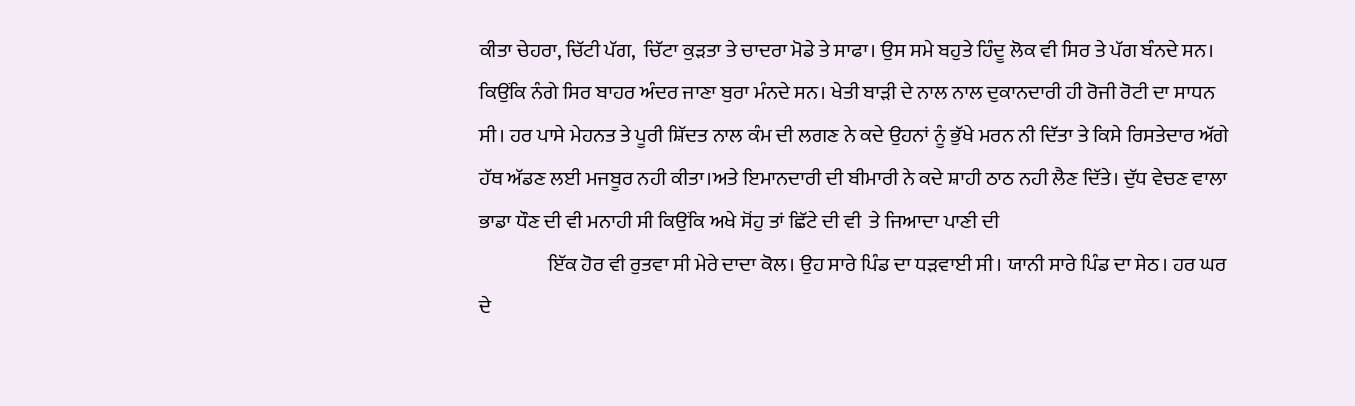ਕੀਤਾ ਚੇਹਰਾ, ਚਿੱਟੀ ਪੱਗ,  ਚਿੱਟਾ ਕੁੜਤਾ ਤੇ ਚਾਦਰਾ ਮੋਡੇ ਤੇ ਸਾਫਾ। ਉਸ ਸਮੇ ਬਹੁਤੇ ਹਿੰਦੂ ਲੋਕ ਵੀ ਸਿਰ ਤੇ ਪੱਗ ਬੰਨਦੇ ਸਨ। ਕਿਉਂਕਿ ਨੰਗੇ ਸਿਰ ਬਾਹਰ ਅੰਦਰ ਜਾਣਾ ਬੁਰਾ ਮੰਨਦੇ ਸਨ। ਖੇਤੀ ਬਾੜੀ ਦੇ ਨਾਲ ਨਾਲ ਦੁਕਾਨਦਾਰੀ ਹੀ ਰੋਜੀ ਰੋਟੀ ਦਾ ਸਾਧਨ ਸੀ। ਹਰ ਪਾਸੇ ਮੇਹਨਤ ਤੇ ਪੂਰੀ ਸ਼ਿੱਦਤ ਨਾਲ ਕੰਮ ਦੀ ਲਗਣ ਨੇ ਕਦੇ ਉਹਨਾਂ ਨੂੰ ਭੁੱਖੇ ਮਰਨ ਨੀ ਦਿੱਤਾ ਤੇ ਕਿਸੇ ਰਿਸਤੇਦਾਰ ਅੱਗੇ ਹੱਥ ਅੱਡਣ ਲਈ ਮਜਬੂਰ ਨਹੀ ਕੀਤਾ।ਅਤੇ ਇਮਾਨਦਾਰੀ ਦੀ ਬੀਮਾਰੀ ਨੇ ਕਦੇ ਸ਼ਾਹੀ ਠਾਠ ਨਹੀ ਲੈਣ ਦਿੱਤੇ। ਦੁੱਧ ਵੇਚਣ ਵਾਲਾ ਭਾਡਾ ਧੌਣ ਦੀ ਵੀ ਮਨਾਹੀ ਸੀ ਕਿਉਂਕਿ ਅਖੇ ਸੋਂਹੁ ਤਾਂ ਛਿੱਟੇ ਦੀ ਵੀ  ਤੇ ਜਿਆਦਾ ਪਾਣੀ ਦੀ
                 ਇੱਕ ਹੋਰ ਵੀ ਰੁਤਵਾ ਸੀ ਮੇਰੇ ਦਾਦਾ ਕੋਲ। ਉਹ ਸਾਰੇ ਪਿੰਡ ਦਾ ਧੜਵਾਈ ਸੀ। ਯਾਨੀ ਸਾਰੇ ਪਿੰਡ ਦਾ ਸੇਠ। ਹਰ ਘਰ ਦੇ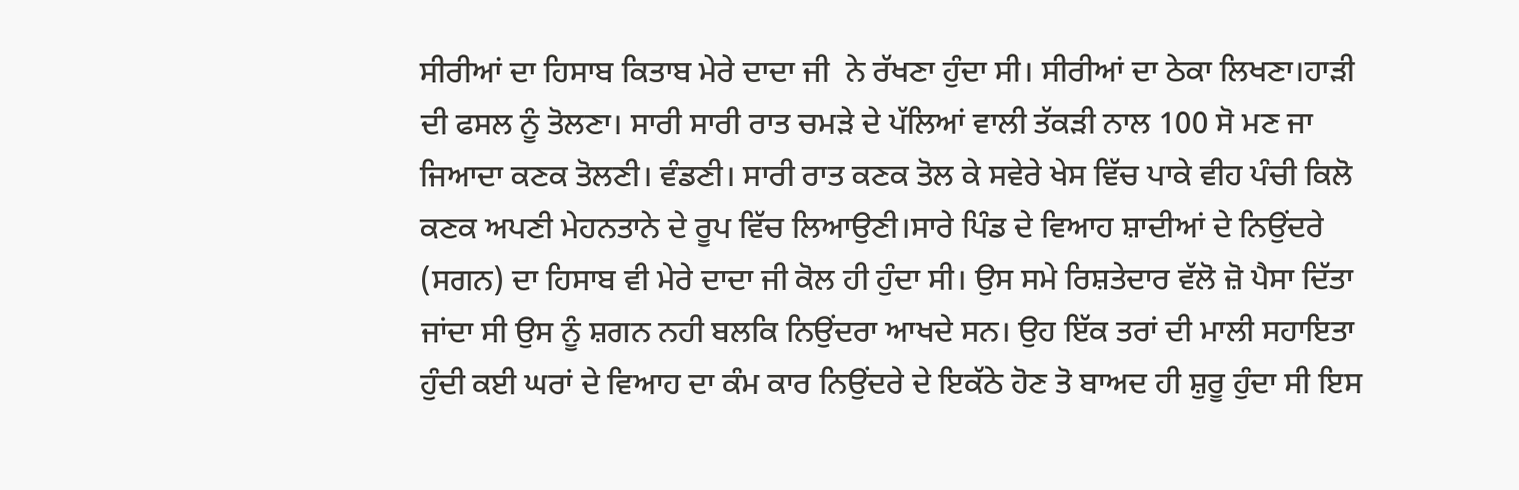ਸੀਰੀਆਂ ਦਾ ਹਿਸਾਬ ਕਿਤਾਬ ਮੇਰੇ ਦਾਦਾ ਜੀ  ਨੇ ਰੱਖਣਾ ਹੁੰਦਾ ਸੀ। ਸੀਰੀਆਂ ਦਾ ਠੇਕਾ ਲਿਖਣਾ।ਹਾੜੀ ਦੀ ਫਸਲ ਨੂੰ ਤੋਲਣਾ। ਸਾਰੀ ਸਾਰੀ ਰਾਤ ਚਮੜੇ ਦੇ ਪੱਲਿਆਂ ਵਾਲੀ ਤੱਕੜੀ ਨਾਲ 100 ਸੋ ਮਣ ਜਾ ਜਿਆਦਾ ਕਣਕ ਤੋਲਣੀ। ਵੰਡਣੀ। ਸਾਰੀ ਰਾਤ ਕਣਕ ਤੋਲ ਕੇ ਸਵੇਰੇ ਖੇਸ ਵਿੱਚ ਪਾਕੇ ਵੀਹ ਪੰਚੀ ਕਿਲੋ ਕਣਕ ਅਪਣੀ ਮੇਹਨਤਾਨੇ ਦੇ ਰੂਪ ਵਿੱਚ ਲਿਆਉਣੀ।ਸਾਰੇ ਪਿੰਡ ਦੇ ਵਿਆਹ ਸ਼ਾਦੀਆਂ ਦੇ ਨਿਉਂਦਰੇ (ਸਗਨ) ਦਾ ਹਿਸਾਬ ਵੀ ਮੇਰੇ ਦਾਦਾ ਜੀ ਕੋਲ ਹੀ ਹੁੰਦਾ ਸੀ। ਉਸ ਸਮੇ ਰਿਸ਼ਤੇਦਾਰ ਵੱਲੋ ਜ਼ੋ ਪੈਸਾ ਦਿੱਤਾ ਜਾਂਦਾ ਸੀ ਉਸ ਨੂੰ ਸ਼ਗਨ ਨਹੀ ਬਲਕਿ ਨਿਉਂਦਰਾ ਆਖਦੇ ਸਨ। ਉਹ ਇੱਕ ਤਰਾਂ ਦੀ ਮਾਲੀ ਸਹਾਇਤਾ ਹੁੰਦੀ ਕਈ ਘਰਾਂ ਦੇ ਵਿਆਹ ਦਾ ਕੰਮ ਕਾਰ ਨਿਉਂਦਰੇ ਦੇ ਇਕੱਠੇ ਹੋਣ ਤੋ ਬਾਅਦ ਹੀ ਸ਼ੁਰੂ ਹੁੰਦਾ ਸੀ ਇਸ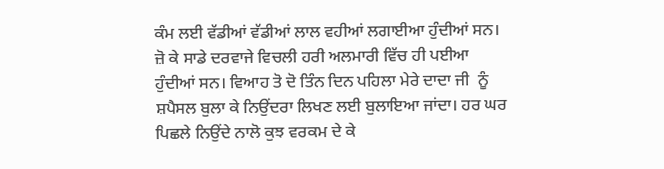ਕੰਮ ਲਈ ਵੱਡੀਆਂ ਵੱਡੀਆਂ ਲਾਲ ਵਹੀਆਂ ਲਗਾਈਆ ਹੁੰਦੀਆਂ ਸਨ। ਜ਼ੋ ਕੇ ਸਾਡੇ ਦਰਵਾਜੇ ਵਿਚਲੀ ਹਰੀ ਅਲਮਾਰੀ ਵਿੱਚ ਹੀ ਪਈਆ ਹੁੰਦੀਆਂ ਸਨ। ਵਿਆਹ ਤੋ ਦੋ ਤਿੰਨ ਦਿਨ ਪਹਿਲਾ ਮੇਰੇ ਦਾਦਾ ਜੀ  ਨੂੰ ਸ਼ਪੈਸਲ ਬੁਲਾ ਕੇ ਨਿਉਂਦਰਾ ਲਿਖਣ ਲਈ ਬੁਲਾਇਆ ਜਾਂਦਾ। ਹਰ ਘਰ ਪਿਛਲੇ ਨਿਉਂਦੇ ਨਾਲੋ ਕੁਝ ਵਰਕਮ ਦੇ ਕੇ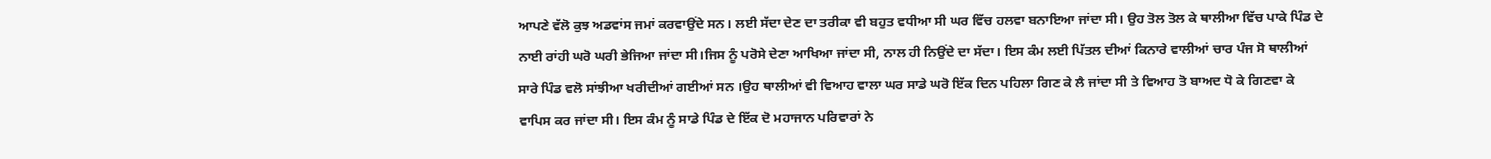ਆਪਣੇ ਵੱਲੋ ਕੁਝ ਅਡਵਾਂਸ ਜਮਾਂ ਕਰਵਾਉਂਦੇ ਸਨ। ਲਈ ਸੱਦਾ ਦੇਣ ਦਾ ਤਰੀਕਾ ਵੀ ਬਹੁਤ ਵਧੀਆ ਸੀ ਘਰ ਵਿੱਚ ਹਲਵਾ ਬਨਾਇਆ ਜਾਂਦਾ ਸੀ। ਉਹ ਤੋਲ ਤੋਲ ਕੇ ਥਾਲੀਆ ਵਿੱਚ ਪਾਕੇ ਪਿੰਡ ਦੇ ਨਾਈ ਰਾਂਹੀ ਘਰੋ ਘਰੀ ਭੇਜਿਆ ਜਾਂਦਾ ਸੀ।ਜਿਸ ਨੂੰ ਪਰੋਸੇ ਦੇਣਾ ਆਖਿਆ ਜਾਂਦਾ ਸੀ, ਨਾਲ ਹੀ ਨਿਉਂਦੇ ਦਾ ਸੱਦਾ। ਇਸ ਕੰਮ ਲਈ ਪਿੱਤਲ ਦੀਆਂ ਕਿਨਾਰੇ ਵਾਲੀਆਂ ਚਾਰ ਪੰਜ ਸੋ ਥਾਲੀਆਂ ਸਾਰੇ ਪਿੰਡ ਵਲੋ ਸਾਂਝੀਆ ਖਰੀਦੀਆਂ ਗਈਆਂ ਸਨ ।ਉਹ ਥਾਲੀਆਂ ਵੀ ਵਿਆਹ ਵਾਲਾ ਘਰ ਸਾਡੇ ਘਰੋ ਇੱਕ ਦਿਨ ਪਹਿਲਾ ਗਿਣ ਕੇ ਲੈ ਜਾਂਦਾ ਸੀ ਤੇ ਵਿਆਹ ਤੋ ਬਾਅਦ ਧੋ ਕੇ ਗਿਣਵਾ ਕੇ ਵਾਪਿਸ ਕਰ ਜਾਂਦਾ ਸੀ। ਇਸ ਕੰਮ ਨੂੰ ਸਾਡੇ ਪਿੰਡ ਦੇ ਇੱਕ ਦੋ ਮਹਾਜਾਨ ਪਰਿਵਾਰਾਂ ਨੇ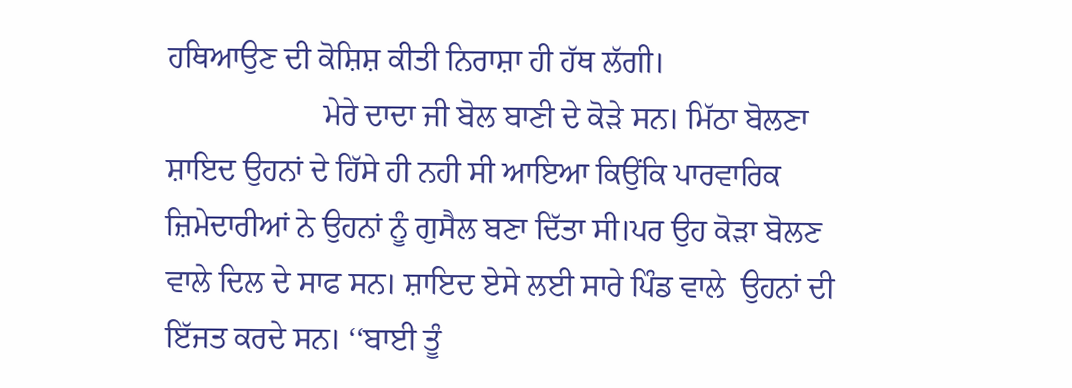ਹਥਿਆਉਣ ਦੀ ਕੋਸ਼ਿਸ਼ ਕੀਤੀ ਨਿਰਾਸ਼ਾ ਹੀ ਹੱਥ ਲੱਗੀ।
                    ਮੇਰੇ ਦਾਦਾ ਜੀ ਬੋਲ ਬਾਣੀ ਦੇ ਕੋੜੇ ਸਨ। ਮਿੱਠਾ ਬੋਲਣਾ ਸ਼ਾਇਦ ਉਹਨਾਂ ਦੇ ਹਿੱਸੇ ਹੀ ਨਹੀ ਸੀ ਆਇਆ ਕਿਉਂਕਿ ਪਾਰਵਾਰਿਕ ਜ਼ਿਮੇਦਾਰੀਆਂ ਨੇ ਉਹਨਾਂ ਨੂੰ ਗੁਸੈਲ ਬਣਾ ਦਿੱਤਾ ਸੀ।ਪਰ ਉਹ ਕੋੜਾ ਬੋਲਣ ਵਾਲੇ ਦਿਲ ਦੇ ਸਾਫ ਸਨ। ਸ਼ਾਇਦ ਏਸੇ ਲਈ ਸਾਰੇ ਪਿੰਡ ਵਾਲੇ  ਉਹਨਾਂ ਦੀ ਇੱਜਤ ਕਰਦੇ ਸਨ। ‘‘ਬਾਈ ਤੂੰ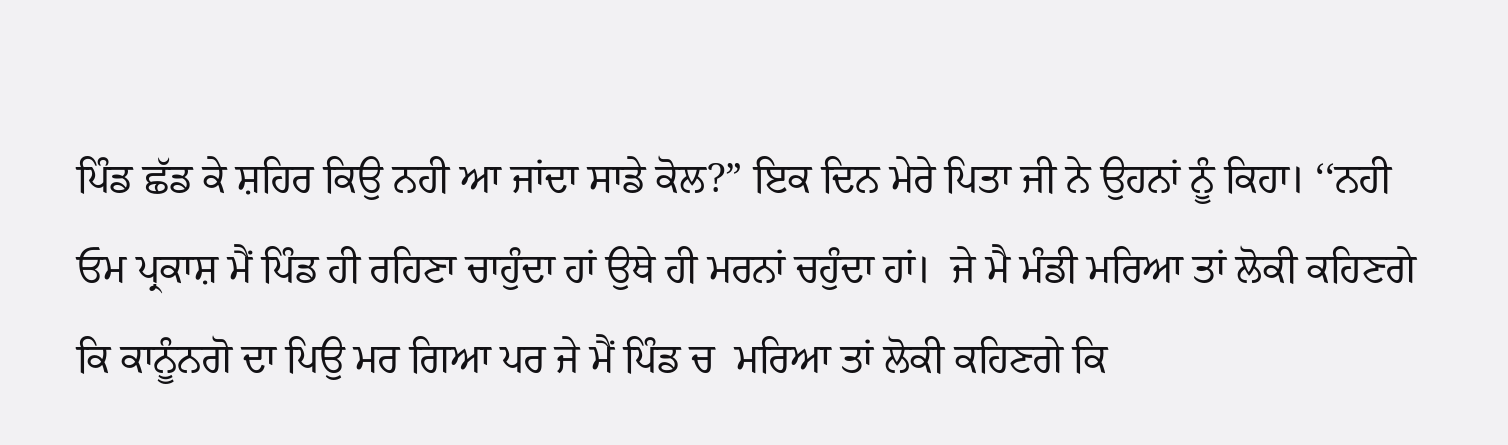ਪਿੰਡ ਛੱਡ ਕੇ ਸ਼ਹਿਰ ਕਿਉ ਨਹੀ ਆ ਜਾਂਦਾ ਸਾਡੇ ਕੋਲ?” ਇਕ ਦਿਨ ਮੇਰੇ ਪਿਤਾ ਜੀ ਨੇ ਉਹਨਾਂ ਨੂੰ ਕਿਹਾ। ‘‘ਨਹੀ ਓਮ ਪ੍ਰਕਾਸ਼ ਮੈਂ ਪਿੰਡ ਹੀ ਰਹਿਣਾ ਚਾਹੁੰਦਾ ਹਾਂ ਉਥੇ ਹੀ ਮਰਨਾਂ ਚਹੁੰਦਾ ਹਾਂ।  ਜੇ ਮੈ ਮੰਡੀ ਮਰਿਆ ਤਾਂ ਲੋਕੀ ਕਹਿਣਗੇ ਕਿ ਕਾਨੂੰਨਗੋ ਦਾ ਪਿਉ ਮਰ ਗਿਆ ਪਰ ਜੇ ਮੈਂ ਪਿੰਡ ਚ  ਮਰਿਆ ਤਾਂ ਲੋਕੀ ਕਹਿਣਗੇ ਕਿ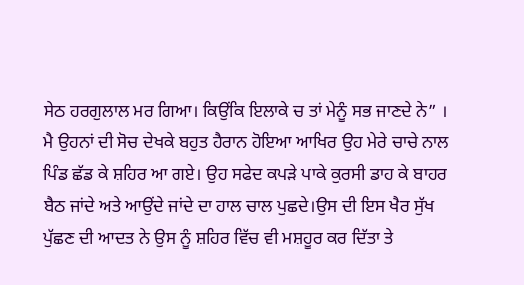ਸੇਠ ਹਰਗੁਲਾਲ ਮਰ ਗਿਆ। ਕਿਉਂਕਿ ਇਲਾਕੇ ਚ ਤਾਂ ਮੇਨੂੰ ਸਭ ਜਾਣਦੇ ਨੇ” ।
ਮੈ ਉਹਨਾਂ ਦੀ ਸੋਚ ਦੇਖਕੇ ਬਹੁਤ ਹੈਰਾਨ ਹੋਇਆ ਆਖਿਰ ਉਹ ਮੇਰੇ ਚਾਚੇ ਨਾਲ ਪਿੰਡ ਛੱਡ ਕੇ ਸ਼ਹਿਰ ਆ ਗਏ। ਉਹ ਸਫੇਦ ਕਪੜੇ ਪਾਕੇ ਕੁਰਸੀ ਡਾਹ ਕੇ ਬਾਹਰ ਬੈਠ ਜਾਂਦੇ ਅਤੇ ਆਉਂਦੇ ਜਾਂਦੇ ਦਾ ਹਾਲ ਚਾਲ ਪੁਛਦੇ।ਉਸ ਦੀ ਇਸ ਖੈਰ ਸੁੱਖ ਪੁੱਛਣ ਦੀ ਆਦਤ ਨੇ ਉਸ ਨੂੰ ਸ਼ਹਿਰ ਵਿੱਚ ਵੀ ਮਸ਼ਹੂਰ ਕਰ ਦਿੱਤਾ ਤੇ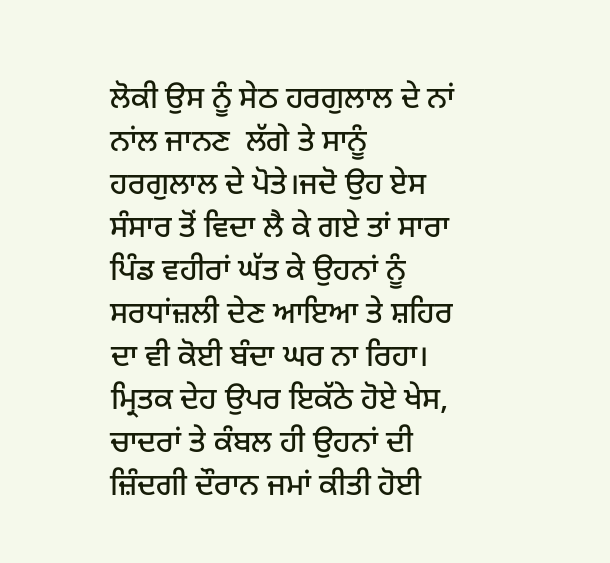ਲੋਕੀ ਉਸ ਨੂੰ ਸੇਠ ਹਰਗੁਲਾਲ ਦੇ ਨਾਂ ਨਾਂਲ ਜਾਨਣ  ਲੱਗੇ ਤੇ ਸਾਨੂੰ ਹਰਗੁਲਾਲ ਦੇ ਪੋਤੇ।ਜਦੋ ਉਹ ਏਸ ਸੰਸਾਰ ਤੋਂ ਵਿਦਾ ਲੈ ਕੇ ਗਏ ਤਾਂ ਸਾਰਾ ਪਿੰਡ ਵਹੀਰਾਂ ਘੱਤ ਕੇ ਉਹਨਾਂ ਨੂੰ ਸਰਧਾਂਜ਼ਲੀ ਦੇਣ ਆਇਆ ਤੇ ਸ਼ਹਿਰ ਦਾ ਵੀ ਕੋਈ ਬੰਦਾ ਘਰ ਨਾ ਰਿਹਾ। ਮ੍ਰਿਤਕ ਦੇਹ ਉਪਰ ਇਕੱਠੇ ਹੋਏ ਖੇਸ, ਚਾਦਰਾਂ ਤੇ ਕੰਬਲ ਹੀ ਉਹਨਾਂ ਦੀ ਜ਼ਿੰਦਗੀ ਦੌਰਾਨ ਜਮਾਂ ਕੀਤੀ ਹੋਈ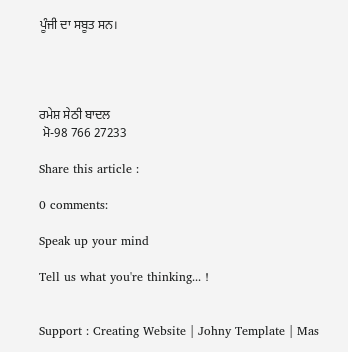ਪੂੰਜੀ ਦਾ ਸਬੂਤ ਸਨ।




ਰਮੇਸ਼ ਸੇਠੀ ਬਾਦਲ
 ਮੋ-98 766 27233

Share this article :

0 comments:

Speak up your mind

Tell us what you're thinking... !


Support : Creating Website | Johny Template | Mas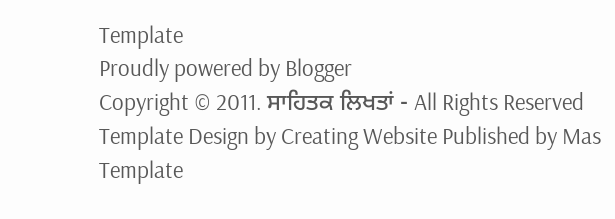Template
Proudly powered by Blogger
Copyright © 2011. ਸਾਹਿਤਕ ਲਿਖਤਾਂ - All Rights Reserved
Template Design by Creating Website Published by Mas Template